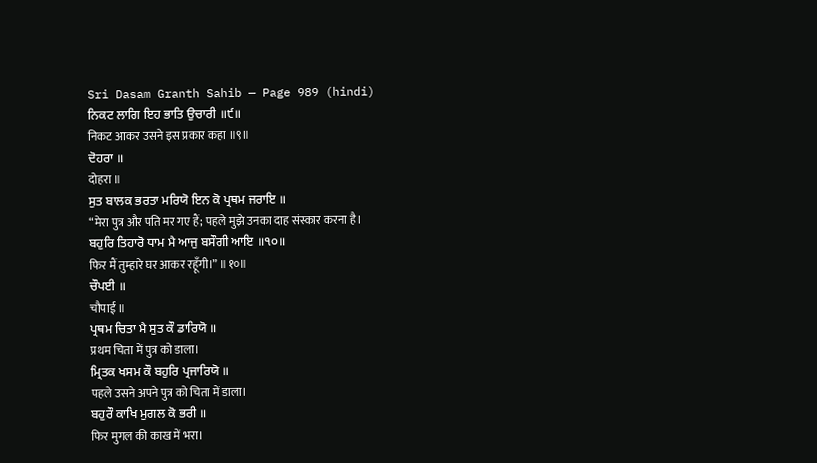Sri Dasam Granth Sahib — Page 989 (hindi)
ਨਿਕਟ ਲਾਗਿ ਇਹ ਭਾਤਿ ਉਚਾਰੀ ॥੯॥
निकट आकर उसने इस प्रकार कहा ॥९॥
ਦੋਹਰਾ ॥
दोहरा ॥
ਸੁਤ ਬਾਲਕ ਭਰਤਾ ਮਰਿਯੋ ਇਨ ਕੋ ਪ੍ਰਥਮ ਜਰਾਇ ॥
“मेरा पुत्र और पति मर गए हैं; पहले मुझे उनका दाह संस्कार करना है।
ਬਹੁਰਿ ਤਿਹਾਰੋ ਧਾਮ ਮੈ ਆਜੁ ਬਸੌਗੀ ਆਇ ॥੧੦॥
फिर मैं तुम्हारे घर आकर रहूँगी।” ॥१०॥
ਚੌਪਈ ॥
चौपाई ॥
ਪ੍ਰਥਮ ਚਿਤਾ ਮੈ ਸੁਤ ਕੌ ਡਾਰਿਯੋ ॥
प्रथम चिता में पुत्र को डाला।
ਮ੍ਰਿਤਕ ਖਸਮ ਕੌ ਬਹੁਰਿ ਪ੍ਰਜਾਰਿਯੋ ॥
पहले उसने अपने पुत्र को चिता में डाला।
ਬਹੁਰੌ ਕਾਖਿ ਮੁਗਲ ਕੋ ਭਰੀ ॥
फिर मुगल की काख में भरा।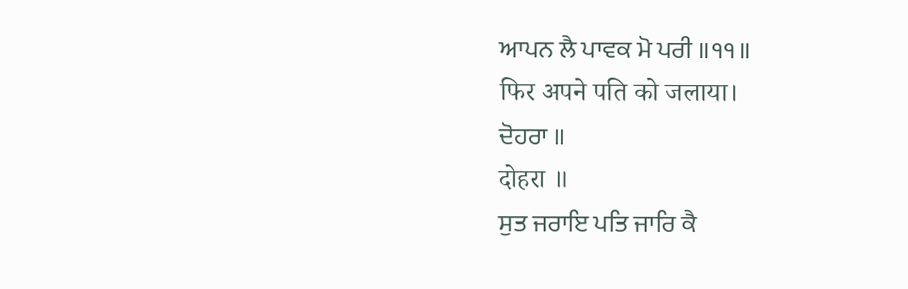ਆਪਨ ਲੈ ਪਾਵਕ ਮੋ ਪਰੀ ॥੧੧॥
फिर अपने पति को जलाया।
ਦੋਹਰਾ ॥
दोहरा ॥
ਸੁਤ ਜਰਾਇ ਪਤਿ ਜਾਰਿ ਕੈ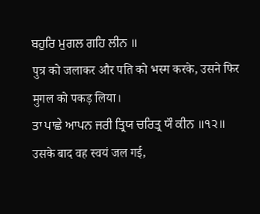ਬਹੁਰਿ ਮੁਗਲ ਗਹਿ ਲੀਨ ॥
पुत्र को जलाकर और पति को भस्म करके, उसने फिर मुगल को पकड़ लिया।
ਤਾ ਪਾਛੇ ਆਪਨ ਜਰੀ ਤ੍ਰਿਯ ਚਰਿਤ੍ਰ ਯੌ ਕੀਨ ॥੧੨॥
उसके बाद वह स्वयं जल गई,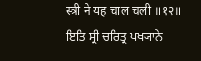स्त्री ने यह चाल चली ॥१२॥
ਇਤਿ ਸ੍ਰੀ ਚਰਿਤ੍ਰ ਪਖ੍ਯਾਨੇ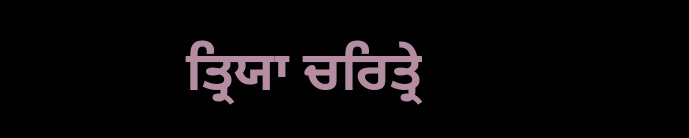ਤ੍ਰਿਯਾ ਚਰਿਤ੍ਰੇ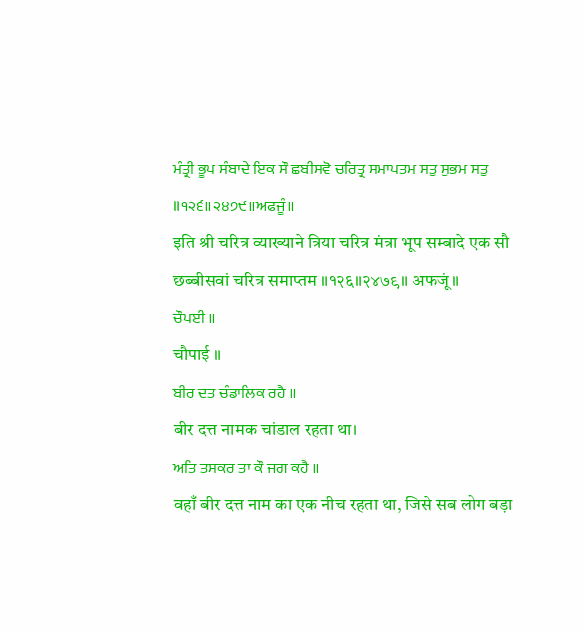ਮੰਤ੍ਰੀ ਭੂਪ ਸੰਬਾਦੇ ਇਕ ਸੌ ਛਬੀਸਵੋ ਚਰਿਤ੍ਰ ਸਮਾਪਤਮ ਸਤੁ ਸੁਭਮ ਸਤੁ ॥੧੨੬॥੨੪੭੯॥ਅਫਜੂੰ॥
इति श्री चरित्र व्याख्याने त्रिया चरित्र मंत्रा भूप सम्बादे एक सौ छब्बीसवां चरित्र समाप्तम ॥१२६॥२४७९॥ अफजूं॥
ਚੌਪਈ ॥
चौपाई ॥
ਬੀਰ ਦਤ ਚੰਡਾਲਿਕ ਰਹੈ ॥
बीर दत्त नामक चांडाल रहता था।
ਅਤਿ ਤਸਕਰ ਤਾ ਕੌ ਜਗ ਕਹੈ ॥
वहाँ बीर दत्त नाम का एक नीच रहता था, जिसे सब लोग बड़ा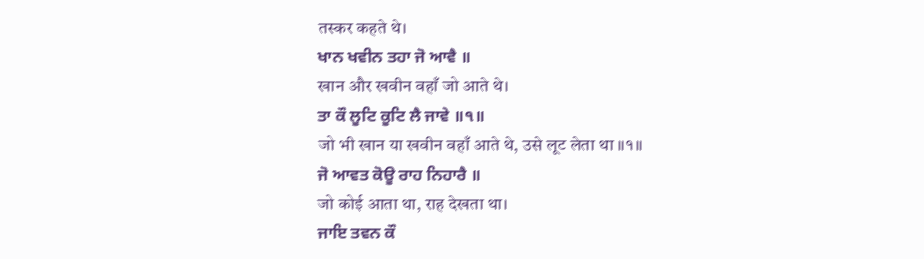तस्कर कहते थे।
ਖਾਨ ਖਵੀਨ ਤਹਾ ਜੋ ਆਵੈ ॥
खान और खवीन वहाँ जो आते थे।
ਤਾ ਕੌ ਲੂਟਿ ਕੂਟਿ ਲੈ ਜਾਵੇ ॥੧॥
जो भी खान या खवीन वहाँ आते थे, उसे लूट लेता था ॥१॥
ਜੋ ਆਵਤ ਕੋਊ ਰਾਹ ਨਿਹਾਰੈ ॥
जो कोई आता था, राह देखता था।
ਜਾਇ ਤਵਨ ਕੌ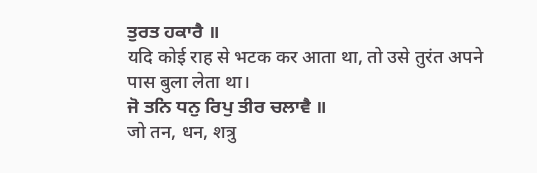ਤੁਰਤ ਹਕਾਰੈ ॥
यदि कोई राह से भटक कर आता था, तो उसे तुरंत अपने पास बुला लेता था।
ਜੋ ਤਨਿ ਧਨੁ ਰਿਪੁ ਤੀਰ ਚਲਾਵੈ ॥
जो तन, धन, शत्रु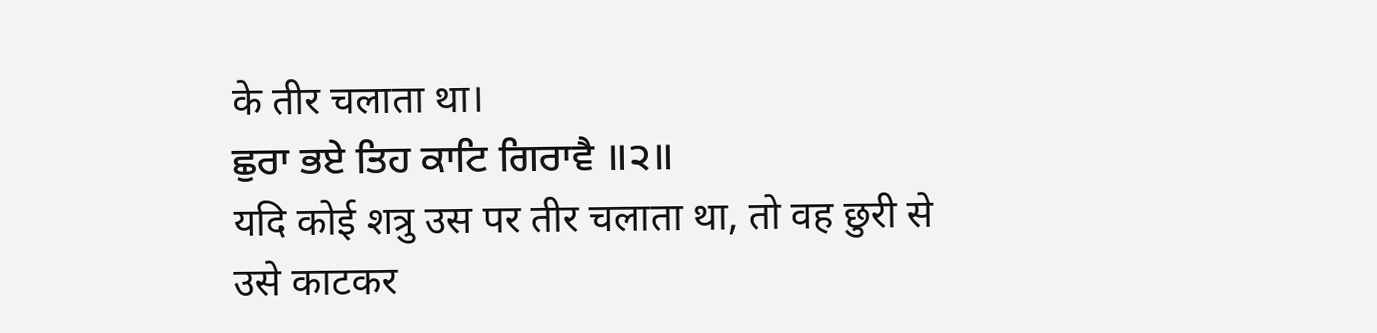के तीर चलाता था।
ਛੁਰਾ ਭਏ ਤਿਹ ਕਾਟਿ ਗਿਰਾਵੈ ॥੨॥
यदि कोई शत्रु उस पर तीर चलाता था, तो वह छुरी से उसे काटकर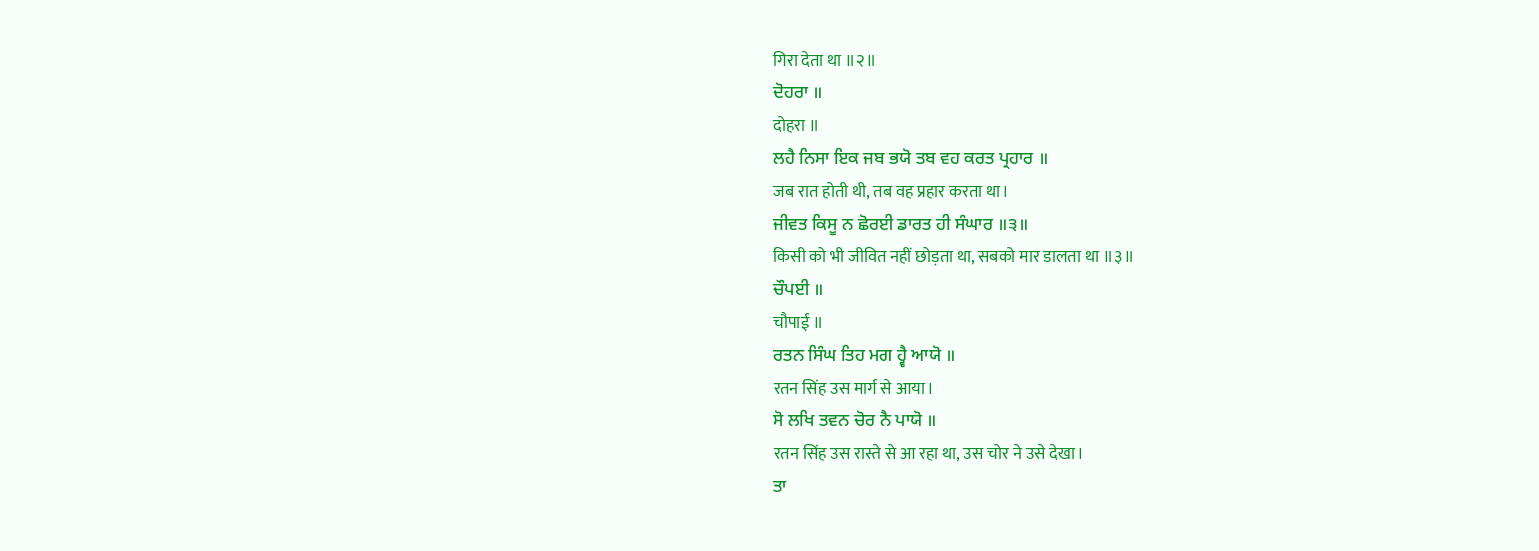गिरा देता था ॥२॥
ਦੋਹਰਾ ॥
दोहरा ॥
ਲਹੈ ਨਿਸਾ ਇਕ ਜਬ ਭਯੋ ਤਬ ਵਹ ਕਰਤ ਪ੍ਰਹਾਰ ॥
जब रात होती थी, तब वह प्रहार करता था।
ਜੀਵਤ ਕਿਸੂ ਨ ਛੋਰਈ ਡਾਰਤ ਹੀ ਸੰਘਾਰ ॥੩॥
किसी को भी जीवित नहीं छोड़ता था, सबको मार डालता था ॥३॥
ਚੌਪਈ ॥
चौपाई ॥
ਰਤਨ ਸਿੰਘ ਤਿਹ ਮਗ ਹ੍ਵੈ ਆਯੋ ॥
रतन सिंह उस मार्ग से आया।
ਸੋ ਲਖਿ ਤਵਨ ਚੋਰ ਨੈ ਪਾਯੋ ॥
रतन सिंह उस रास्ते से आ रहा था, उस चोर ने उसे देखा।
ਤਾ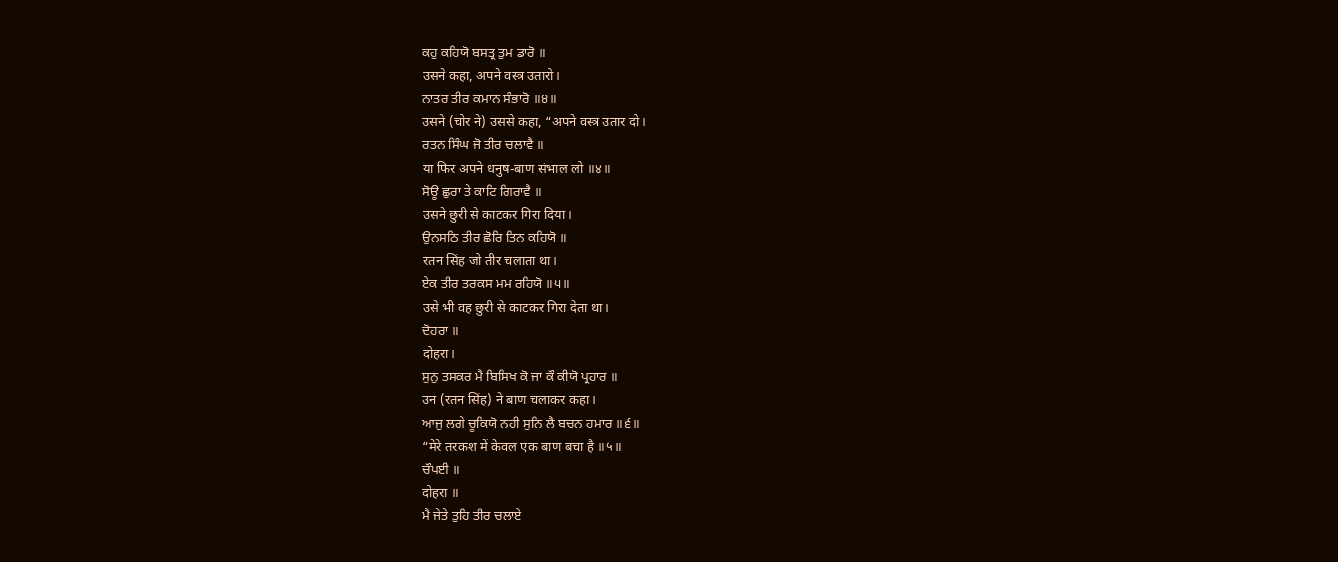ਕਹੁ ਕਹਿਯੋ ਬਸਤ੍ਰ ਤੁਮ ਡਾਰੋ ॥
उसने कहा, अपने वस्त्र उतारो।
ਨਾਤਰ ਤੀਰ ਕਮਾਨ ਸੰਭਾਰੋ ॥੪॥
उसने (चोर ने) उससे कहा, “अपने वस्त्र उतार दो।
ਰਤਨ ਸਿੰਘ ਜੋ ਤੀਰ ਚਲਾਵੈ ॥
या फिर अपने धनुष-बाण संभाल लो ॥४॥
ਸੋਊ ਛੁਰਾ ਤੇ ਕਾਟਿ ਗਿਰਾਵੈ ॥
उसने छुरी से काटकर गिरा दिया।
ਉਨਸਠਿ ਤੀਰ ਛੋਰਿ ਤਿਨ ਕਹਿਯੋ ॥
रतन सिंह जो तीर चलाता था।
ਏਕ ਤੀਰ ਤਰਕਸ ਮਮ ਰਹਿਯੋ ॥੫॥
उसे भी वह छुरी से काटकर गिरा देता था।
ਦੋਹਰਾ ॥
दोहरा।
ਸੁਨੁ ਤਸਕਰ ਮੈ ਬਿਸਿਖ ਕੋ ਜਾ ਕੌ ਕੀਯੋ ਪ੍ਰਹਾਰ ॥
उन (रतन सिंह) ने बाण चलाकर कहा।
ਆਜੁ ਲਗੇ ਚੂਕਿਯੋ ਨਹੀ ਸੁਨਿ ਲੈ ਬਚਨ ਹਮਾਰ ॥੬॥
“मेरे तरकश में केवल एक बाण बचा है ॥५॥
ਚੌਪਈ ॥
दोहरा ॥
ਮੈ ਜੇਤੇ ਤੁਹਿ ਤੀਰ ਚਲਾਏ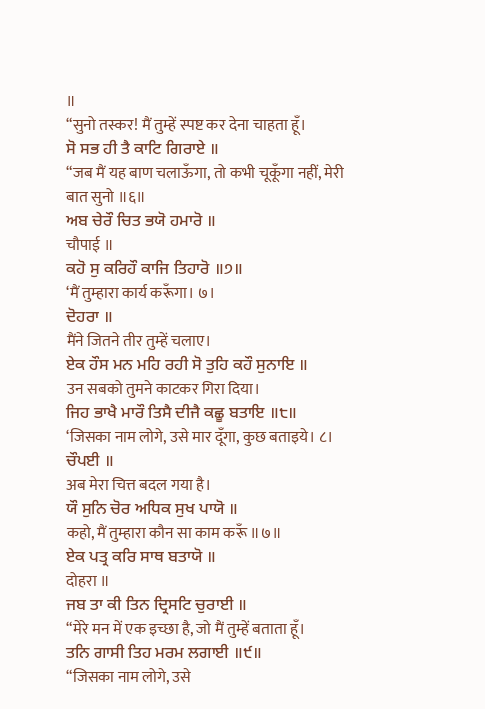॥
“सुनो तस्कर! मैं तुम्हें स्पष्ट कर देना चाहता हूँ।
ਸੋ ਸਭ ਹੀ ਤੈ ਕਾਟਿ ਗਿਰਾਏ ॥
“जब मैं यह बाण चलाऊँगा, तो कभी चूकूँगा नहीं, मेरी बात सुनो ॥६॥
ਅਬ ਚੇਰੌ ਚਿਤ ਭਯੋ ਹਮਾਰੋ ॥
चौपाई ॥
ਕਹੋ ਸੁ ਕਰਿਹੌ ਕਾਜਿ ਤਿਹਾਰੋ ॥੭॥
‘मैं तुम्हारा कार्य करूँगा। ७।
ਦੋਹਰਾ ॥
मैंने जितने तीर तुम्हें चलाए।
ਏਕ ਹੌਸ ਮਨ ਮਹਿ ਰਹੀ ਸੋ ਤੁਹਿ ਕਹੌ ਸੁਨਾਇ ॥
उन सबको तुमने काटकर गिरा दिया।
ਜਿਹ ਭਾਖੈ ਮਾਰੌ ਤਿਸੈ ਦੀਜੈ ਕਛੂ ਬਤਾਇ ॥੮॥
‘जिसका नाम लोगे, उसे मार दूँगा, कुछ बताइये। ८।
ਚੌਪਈ ॥
अब मेरा चित्त बदल गया है।
ਯੌ ਸੁਨਿ ਚੋਰ ਅਧਿਕ ਸੁਖ ਪਾਯੋ ॥
कहो, मैं तुम्हारा कौन सा काम करूँ ॥७॥
ਏਕ ਪਤ੍ਰ ਕਰਿ ਸਾਥ ਬਤਾਯੋ ॥
दोहरा ॥
ਜਬ ਤਾ ਕੀ ਤਿਨ ਦ੍ਰਿਸਟਿ ਚੁਰਾਈ ॥
“मेरे मन में एक इच्छा है, जो मैं तुम्हें बताता हूँ।
ਤਨਿ ਗਾਸੀ ਤਿਹ ਮਰਮ ਲਗਾਈ ॥੯॥
“जिसका नाम लोगे, उसे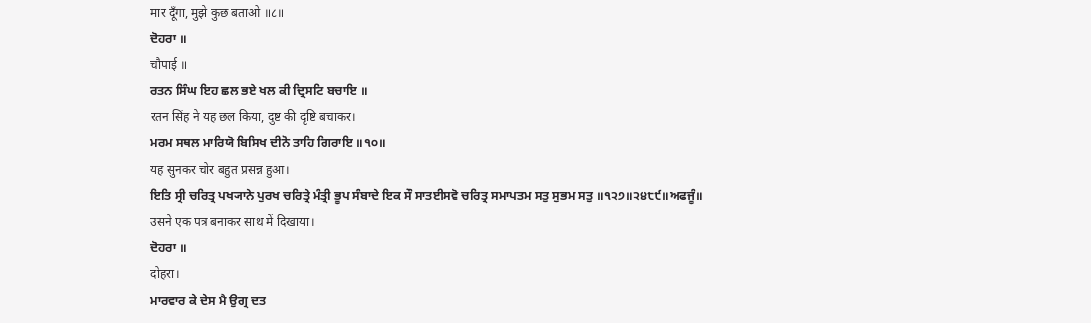मार दूँगा, मुझे कुछ बताओ ॥८॥
ਦੋਹਰਾ ॥
चौपाई ॥
ਰਤਨ ਸਿੰਘ ਇਹ ਛਲ ਭਏ ਖਲ ਕੀ ਦ੍ਰਿਸਟਿ ਬਚਾਇ ॥
रतन सिंह ने यह छल किया, दुष्ट की दृष्टि बचाकर।
ਮਰਮ ਸਥਲ ਮਾਰਿਯੋ ਬਿਸਿਖ ਦੀਨੋ ਤਾਹਿ ਗਿਰਾਇ ॥੧੦॥
यह सुनकर चोर बहुत प्रसन्न हुआ।
ਇਤਿ ਸ੍ਰੀ ਚਰਿਤ੍ਰ ਪਖ੍ਯਾਨੇ ਪੁਰਖ ਚਰਿਤ੍ਰੇ ਮੰਤ੍ਰੀ ਭੂਪ ਸੰਬਾਦੇ ਇਕ ਸੌ ਸਾਤਈਸਵੋ ਚਰਿਤ੍ਰ ਸਮਾਪਤਮ ਸਤੁ ਸੁਭਮ ਸਤੁ ॥੧੨੭॥੨੪੮੯॥ਅਫਜੂੰ॥
उसने एक पत्र बनाकर साथ में दिखाया।
ਦੋਹਰਾ ॥
दोहरा।
ਮਾਰਵਾਰ ਕੇ ਦੇਸ ਮੈ ਉਗ੍ਰ ਦਤ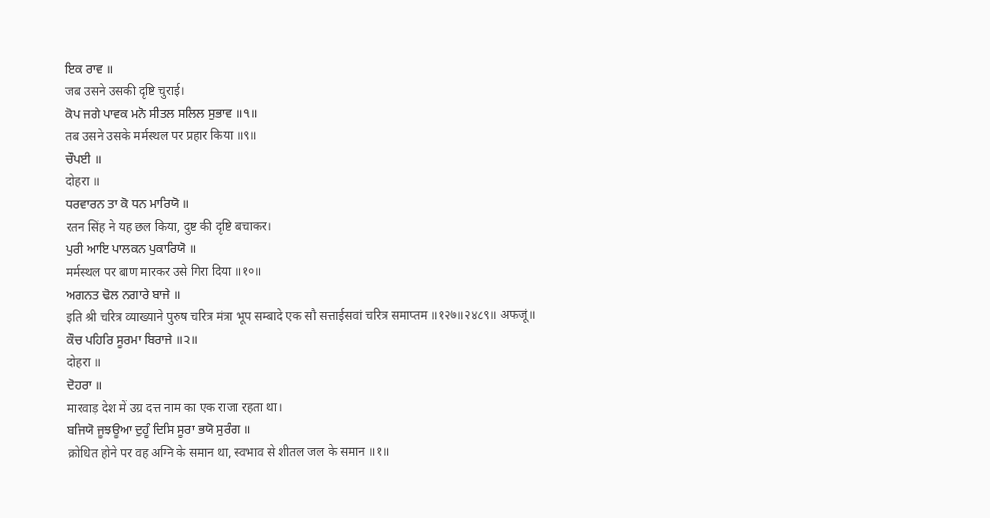ਇਕ ਰਾਵ ॥
जब उसने उसकी दृष्टि चुराई।
ਕੋਪ ਜਗੇ ਪਾਵਕ ਮਨੋ ਸੀਤਲ ਸਲਿਲ ਸੁਭਾਵ ॥੧॥
तब उसने उसके मर्मस्थल पर प्रहार किया ॥९॥
ਚੌਪਈ ॥
दोहरा ॥
ਧਰਵਾਰਨ ਤਾ ਕੋ ਧਨ ਮਾਰਿਯੋ ॥
रतन सिंह ने यह छल किया, दुष्ट की दृष्टि बचाकर।
ਪੁਰੀ ਆਇ ਪਾਲਕਨ ਪੁਕਾਰਿਯੋ ॥
मर्मस्थल पर बाण मारकर उसे गिरा दिया ॥१०॥
ਅਗਨਤ ਢੋਲ ਨਗਾਰੇ ਬਾਜੇ ॥
इति श्री चरित्र व्याख्याने पुरुष चरित्र मंत्रा भूप सम्बादे एक सौ सत्ताईसवां चरित्र समाप्तम ॥१२७॥२४८९॥ अफजूं॥
ਕੌਚ ਪਹਿਰਿ ਸੂਰਮਾ ਬਿਰਾਜੇ ॥੨॥
दोहरा ॥
ਦੋਹਰਾ ॥
मारवाड़ देश में उग्र दत्त नाम का एक राजा रहता था।
ਬਜਿਯੋ ਜੂਝਊਆ ਦੁਹੂੰ ਦਿਸਿ ਸੂਰਾ ਭਯੋ ਸੁਰੰਗ ॥
क्रोधित होने पर वह अग्नि के समान था, स्वभाव से शीतल जल के समान ॥१॥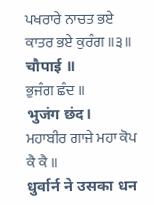ਪਖਰਾਰੇ ਨਾਚਤ ਭਏ ਕਾਤਰ ਭਏ ਕੁਰੰਗ ॥੩॥
चौपाई ॥
ਭੁਜੰਗ ਛੰਦ ॥
भुजंग छंद।
ਮਹਾਬੀਰ ਗਾਜੇ ਮਹਾ ਕੋਪ ਕੈ ਕੈ ॥
धुर्वार्न ने उसका धन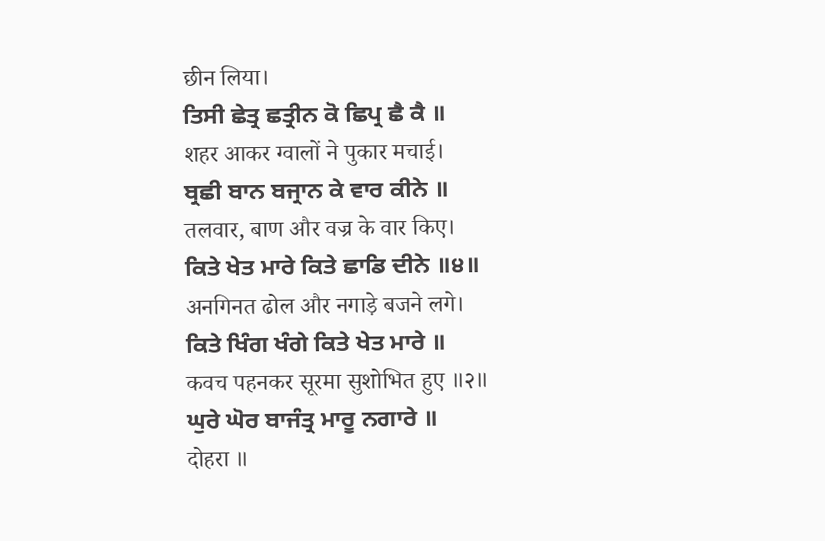छीन लिया।
ਤਿਸੀ ਛੇਤ੍ਰ ਛਤ੍ਰੀਨ ਕੋ ਛਿਪ੍ਰ ਛੈ ਕੈ ॥
शहर आकर ग्वालों ने पुकार मचाई।
ਬ੍ਰਛੀ ਬਾਨ ਬਜ੍ਰਾਨ ਕੇ ਵਾਰ ਕੀਨੇ ॥
तलवार, बाण और वज्र के वार किए।
ਕਿਤੇ ਖੇਤ ਮਾਰੇ ਕਿਤੇ ਛਾਡਿ ਦੀਨੇ ॥੪॥
अनगिनत ढोल और नगाड़े बजने लगे।
ਕਿਤੇ ਖਿੰਗ ਖੰਗੇ ਕਿਤੇ ਖੇਤ ਮਾਰੇ ॥
कवच पहनकर सूरमा सुशोभित हुए ॥२॥
ਘੁਰੇ ਘੋਰ ਬਾਜੰਤ੍ਰ ਮਾਰੂ ਨਗਾਰੇ ॥
दोहरा ॥